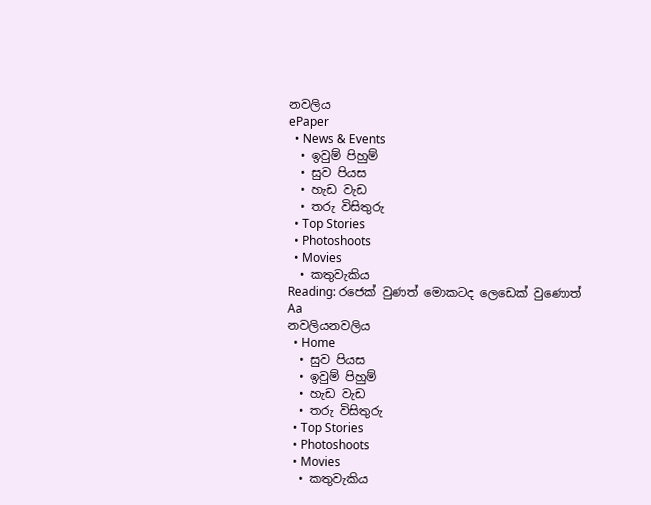නවලිය
ePaper
  • News & Events
  • ඉවුම් පිහුම්
  • සුව පියස
  • හැඩ වැඩ
  • තරු විසිතුරු
  • Top Stories
  • Photoshoots
  • Movies
  • කතුවැකිය
Reading: රජෙක් වුණත් මොකටද ලෙඩෙක් වුණොත්
Aa
නවලියනවලිය
  • Home
  • සුව පියස
  • ඉවුම් පිහුම්
  • හැඩ වැඩ
  • තරු විසිතුරු
  • Top Stories
  • Photoshoots
  • Movies
  • කතුවැකිය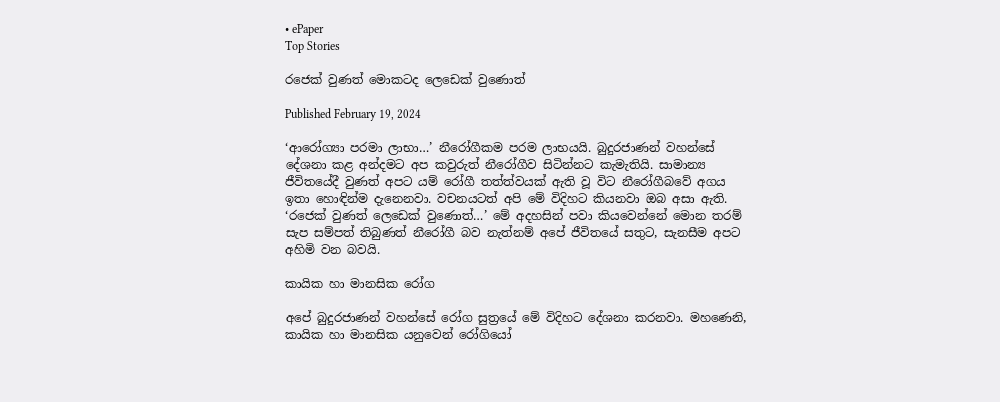• ePaper
Top Stories

රජෙක් වුණත් මොකටද ලෙඩෙක් වුණොත්

Published February 19, 2024

‘ආරෝග්‍යා පරමා ලාභා…’ නීරෝගීකම පරම ලාභයයි. බුදුරජාණන් වහන්සේ දේශනා කළ අන්දමට අප කවුරුත් නීරෝගීව සිටින්නට කැමැතියි. සාමාන්‍ය ජීවිතයේදී වුණත් අපට යම් රෝගී තත්ත්වයක් ඇති වූ විට නීරෝගීබවේ අගය ඉතා හොඳින්ම දැනෙනවා. වචනයටත් අපි මේ විදිහට කියනවා ඔබ අසා ඇති. ‘රජෙක් වුණත් ලෙඩෙක් වුණොත්…’ මේ අදහසින් පවා කියවෙන්නේ මොන තරම් සැප සම්පත් තිබුණත් නීරෝගී බව නැත්නම් අපේ ජීවිතයේ සතුට, සැනසීම අපට අහිමි වන බවයි.

කායික හා මානසික රෝග

අපේ බුදුරජාණන් වහන්සේ රෝග සුත්‍රයේ මේ විදිහට දේශනා කරනවා. මහණෙනි, කායික හා මානසික යනුවෙන් රෝගියෝ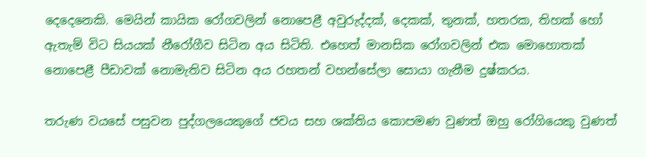දෙදෙනෙකි. මෙයින් කායික රෝගවලින් නොපෙළී අවුරුද්දක්, දෙකක්, තුනක්, හතරක, තිහක් හෝ ඇතැම් විට සියයක් නීරෝගීව සිටින අය සිටිති. එහෙත් මානසික රෝගවලින් එක මොහොතක් නොපෙළී පීඩාවක් නොමැතිව සිටින අය රහතන් වහන්සේලා සොයා ගැනීම දුෂ්කරය.

තරුණ වයසේ පසුවන පුද්ගලයෙකුගේ ජවය සහ ශක්තිය කොපමණ වුණත් ඔහු රෝගියෙකු වුණත්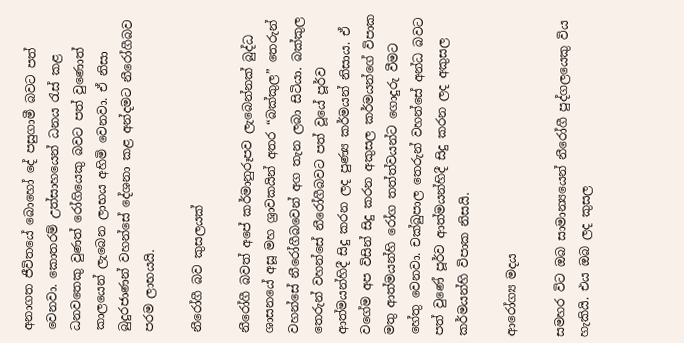අනාගත ජීවිතයේ බොහෝ දේ පසුගාමී බවට පත් වෙනවා. කොතරම් උත්සාහයෙන් ධනය රැස් කළ ධනවතෙකු වුණත් රෝගියෙකු බවට පත් වුණොත් කාලයෙන් ලැබෙන ලාභය අහිමි වෙනවා. ඒ නිසා බුදුරජාණන් වහන්සේ දේශනා කළ අන්දමට නීරෝගීබව පරම ලාභයයි.

නීරෝගී බව කුසලයක්

නීරෝගී බවත් අපේ කර්මානුරූපව ලැබෙන්නක් බුද්ධ ශාසනයේ අසූ මහ ශ්‍රාවකයින් අතර “බක්කුල” තෙරුන් වහන්සේ නීරෝගීබවෙන් අග තැන ලබා සිටියා. බක්කුල තෙරුන් වහන්සේ නීරෝගීබවට පත් වූයේ පූර්ව ආත්මයන්හිදී සිදු කරන ලද පුණ්‍ය කර්මයන් නිසාය. ඒ වගේම අප විසින් සිදු කරන අකුසල කර්මයන්ගේ විපාක මතු ආත්මයන්හි රෝග තත්ත්වයන්ට ගොදුරු වීමට හේතු වෙනවා. චක්ඛුපාල තෙරුන් වහන්සේ අන්ධ බවට පත් වුණේ පූර්ව ආත්මයන්හිදී සිදු කරන ලද අකුසල කර්මයන්හි විපාක නිසයි.

ආරෝග්‍ය මදය

සමහර විට ඔබ සාමාන්‍යයෙන් නීරෝගී පුද්ගලයෙකු විය හැකියි. එය ඔබ ලද කුසල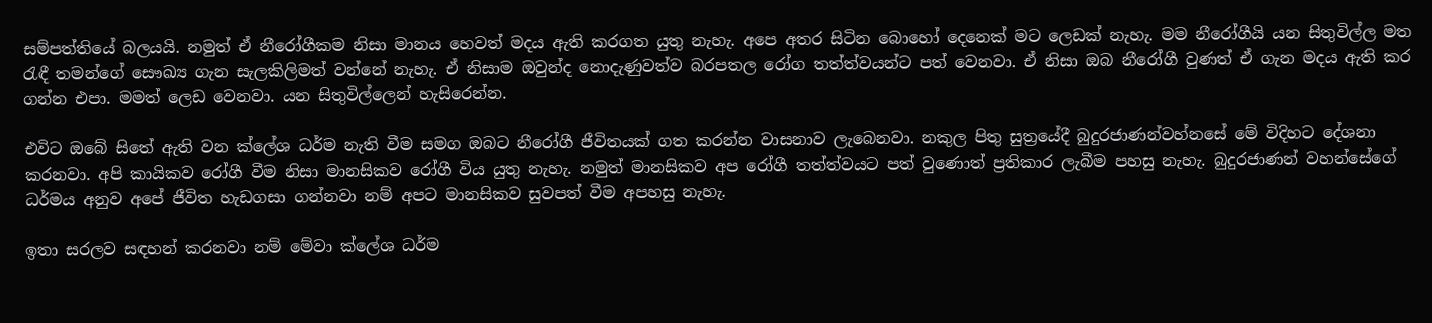සම්පත්තියේ බලයයි. නමුත් ඒ නීරෝගීකම නිසා මානය හෙවත් මදය ඇති කරගත යුතු නැහැ. අපෙ අතර සිටින බොහෝ දෙනෙක් මට ලෙඩක් නැහැ. මම නීරෝගීයි යන සිතුවිල්ල මත රැඳී තමන්ගේ සෞඛ්‍ය ගැන සැලකිලිමත් වන්නේ නැහැ. ඒ නිසාම ඔවුන්ද නොදැණුවත්ව බරපතල රෝග තත්ත්වයන්ට පත් වෙනවා. ඒ නිසා ඔබ නීරෝගී වුණත් ඒ ගැන මදය ඇති කර ගන්න එපා. මමත් ලෙඩ වෙනවා. යන සිතුවිල්ලෙන් හැසිරෙන්න.

එවිට ඔබේ සිතේ ඇති වන ක්ලේශ ධර්ම නැති වීම සමග ඔබට නීරෝගී ජීවිතයක් ගත කරන්න වාසනාව ලැබෙනවා. නකුල පිතු සුත්‍රයේදී බුදුරජාණන්වහ්නසේ මේ විදිහට දේශනා කරනවා. අපි කායිකව රෝගී වීම නිසා මානසිකව රෝගී විය යුතු නැහැ. නමුත් මානසිකව අප රෝගී තත්ත්වයට පත් වුණොත් ප්‍රතිකාර ලැබීම පහසු නැහැ. බුදුරජාණන් වහන්සේගේ ධර්මය අනුව අපේ ජීවිත හැඩගසා ගන්නවා නම් අපට මානසිකව සුවපත් වීම අපහසු නැහැ.

ඉතා සරලව සඳහන් කරනවා නම් මේවා ක්ලේශ ධර්ම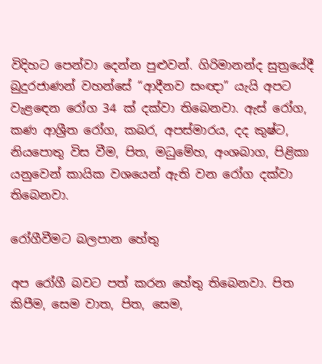විදිහට පෙන්වා දෙන්න පුළුවන්. ගිරිමානන්ද සුත්‍රයේදී බුදුරජාණන් වහන්සේ “ආදීනව සංඥා” යැයි අපට වැළඳෙන රෝග 34 ක් දක්වා තිබෙනවා. ඇස් රෝග, කණ ආශ්‍රීත රෝග, කබර, අපස්මාරය, දද කුෂ්ට, නියපොතු විස වීම, පිත, මධුමේහ, අංශබාග, පිළිකා යනුවෙන් කායික වශයෙන් ඇති වන රෝග දක්වා තිබෙනවා.

රෝගීවීමට බලපාන හේතු

අප රෝගී බවට පත් කරන හේතු තිබෙනවා. පිත කිපීම, සෙම වාත, පිත, සෙම,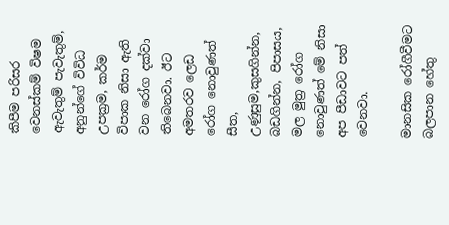කිපීම පරිසර වෙනස්කම් විෂම ඇවැතුම් පැවැතුම්, අනුන්ගේ විවිධ උපක්‍රම, කර්ම විපාක නිසා ඇති වන රෝග දක්වා තිබෙනවා. ඊට අමතරව ලෙඩ රෝග නොවුණත් සීත, උණුසුම,කුසගින්න, බඩගින්න, පිපාසය, මල මුත්‍ර රෝග නොවුණත් මේ නිසා අප පීඩාවට පත් වෙනවා.

මානසික රෝගීවීමට බලපාන හේතු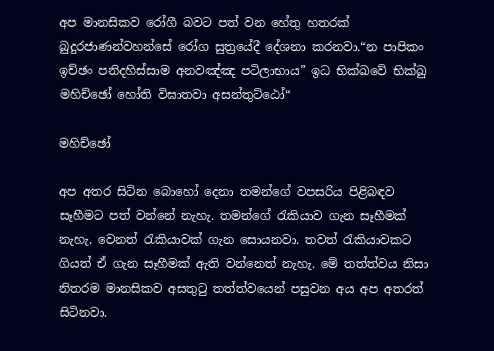අප මානසිකව රෝගී බවට පත් වන හේතු හතරක් බුදුරජාණන්වහන්සේ රෝග සුත්‍රයේදී දේශනා කරනවා.“න පාපිකං ඉච්ඡං පනිදහිස්සාම අනවඤ්ඤ පටිලාභාය” ඉධ භික්ඛවේ භික්ඛු මහිච්ඡෝ හෝති විඝාතවා අසන්තුට්ඨෝ“

මහිච්ඡෝ

අප අතර සිටින බොහෝ දෙනා තමන්ගේ වපසරිය පිළිබඳව සෑහීමට පත් වන්නේ නැහැ. තමන්ගේ රැකියාව ගැන සෑහීමක් නැහැ. වෙනත් රැකියාවක් ගැන සොයනවා. තවත් රැකියාවකට ගියත් ඒ ගැන සෑහීමක් ඇති වන්නෙත් නැහැ. මේ තත්ත්වය නිසා නිතරම මානසිකව අසතුටු තත්ත්වයෙන් පසුවන අය අප අතරත් සිටිනවා.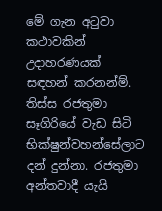මේ ගැන අටුවා කථාවකින් උදාහරණයක් සඳහන් කරනන්ම්. තිස්ස රජතුමා සෑගිරියේ වැඩ සිටි භික්ෂුන්වහන්සේලාට දන් දුන්නා. රජතුමා අන්තවාදී යැයි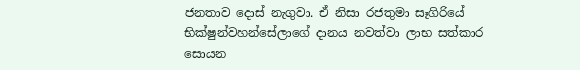ජනතාව දොස් නැගුවා. ඒ නිසා රජතුමා සෑගිරියේ භික්ෂුන්වහන්සේලාගේ දානය නවත්වා ලාභ සත්කාර සොයන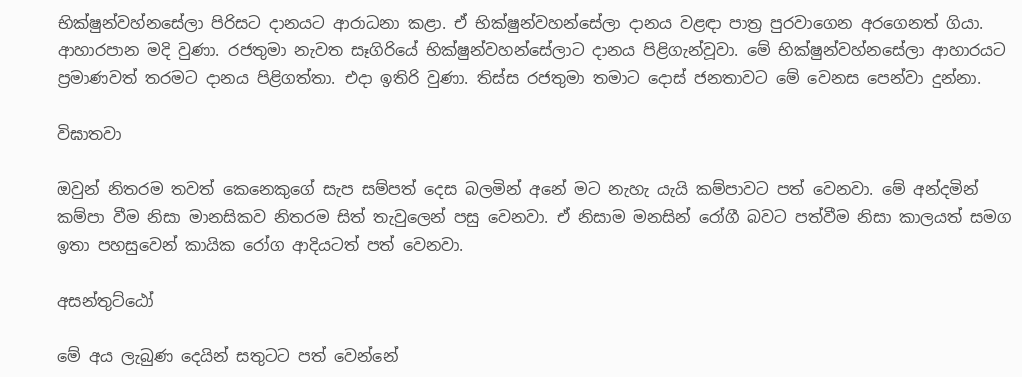භික්ෂුන්වහ්නසේලා පිරිසට දානයට ආරාධනා කළා. ඒ භික්ෂුන්වහන්සේලා දානය වළඳා පාත්‍ර පුරවාගෙන අරගෙනත් ගියා. ආහාරපාන මදි වුණා. රජතුමා නැවත සෑගිරියේ භික්ෂුන්වහන්සේලාට දානය පිළිගැන්වූවා. මේ භික්ෂුන්වහ්නසේලා ආහාරයට ප්‍රමාණවත් තරමට දානය පිළිගත්තා. එදා ඉතිරි වුණා. තිස්ස රජතුමා තමාට දොස් ජනතාවට මේ වෙනස පෙන්වා දුන්නා.

විඝාතවා

ඔවුන් නිතරම තවත් කෙනෙකුගේ සැප සම්පත් දෙස බලමින් අනේ මට නැහැ යැයි කම්පාවට පත් වෙනවා. මේ අන්දමින් කම්පා වීම නිසා මානසිකව නිතරම සිත් තැවුලෙන් පසු වෙනවා. ඒ නිසාම මනසින් රෝගී බවට පත්වීම නිසා කාලයත් සමග ඉතා පහසුවෙන් කායික රෝග ආදියටත් පත් වෙනවා.

අසන්තුට්ඨෝ

මේ අය ලැබුණ දෙයින් සතුටට පත් වෙන්නේ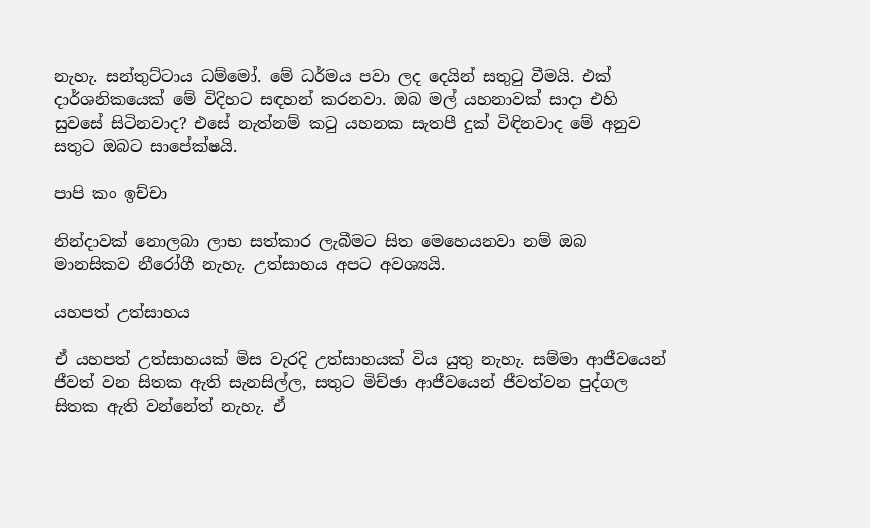නැහැ. සන්තුට්ටාය ධම්මෝ. මේ ධර්මය පවා ලද දෙයින් සතුටු වීමයි. එක් දාර්ශනිකයෙක් මේ විදිහට සඳහන් කරනවා. ඔබ මල් යහනාවක් සාදා එහි සුවසේ සිටිනවාද? එසේ නැත්නම් කටු යහනක සැතපී දුක් විඳිනවාද මේ අනුව සතුට ඔබට සාපේක්ෂයි.

පාපි කං ඉච්චා

නින්දාවක් නොලබා ලාභ සත්කාර ලැබීමට සිත මෙහෙයනවා නම් ඔබ මානසිකව නීරෝගී නැහැ. උත්සාහය අපට අවශ්‍යයි.

යහපත් උත්සාහය

ඒ යහපත් උත්සාහයක් මිස වැරදි උත්සාහයක් විය යුතු නැහැ. සම්මා ආජීවයෙන් ජීවත් වන සිතක ඇති සැනසිල්ල, සතුට මිච්ඡා ආජීවයෙන් ජීවත්වන පුද්ගල සිතක ඇති වන්නේත් නැහැ. ඒ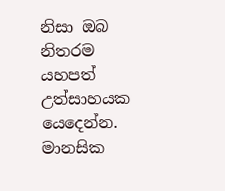නිසා ඔබ නිතරම යහපත් උත්සාහයක යෙදෙන්න. මානසික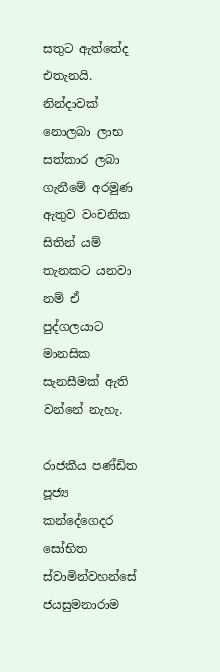සතුට ඇත්තේද එතැනයි. නින්දාවක් නොලබා ලාභ සත්කාර ලබා ගැනීමේ අරමුණ ඇතුව වංචනික සිතින් යම් තැනකට යනවා නම් ඒ පුද්ගලයාට මානසික සැනසීමක් ඇති වන්නේ නැහැ.

රාජකීය පණ්ඩිත පූජ්‍ය
කන්දේගෙදර සෝභිත ස්වාමින්වහන්සේ
ජයසුමනාරාම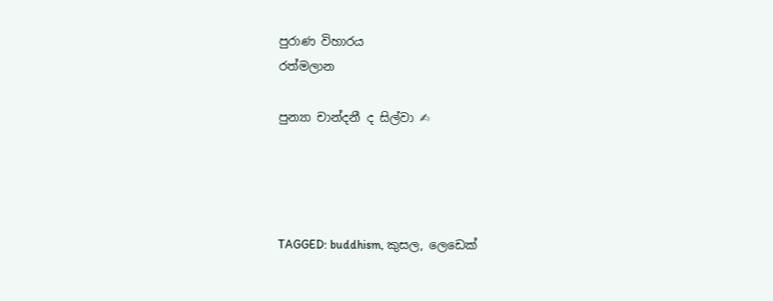පුරාණ විහාරය
රත්මලාන

පුන්‍යා චාන්දනී ද සිල්වා ✍




TAGGED: buddhism, කුසල, ලෙඩෙක්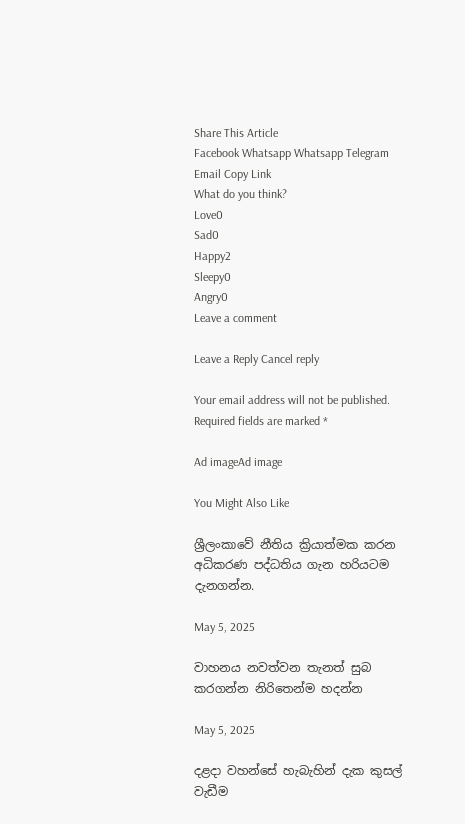Share This Article
Facebook Whatsapp Whatsapp Telegram Email Copy Link
What do you think?
Love0
Sad0
Happy2
Sleepy0
Angry0
Leave a comment

Leave a Reply Cancel reply

Your email address will not be published. Required fields are marked *

Ad imageAd image

You Might Also Like

ශ්‍රීලංකාවේ නීතිය ක්‍රියාත්මක කරන අධිකරණ පද්ධතිය ගැන හරියටම දැනගන්න.

May 5, 2025

වාහනය නවත්වන තැනත් සුබ කරගන්න නිරිතෙන්ම හදන්න

May 5, 2025

දළදා වහන්සේ හැබැහින් දැක කුසල් වැඩීම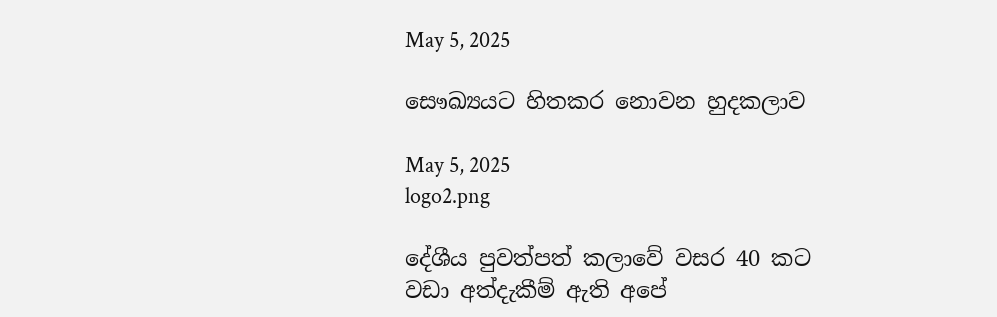May 5, 2025

සෞඛ්‍යයට හිතකර නොවන හුදකලාව

May 5, 2025
logo2.png

දේශීය පුවත්පත් කලාවේ වසර 40 කට වඩා අත්දැකීම් ඇති අපේ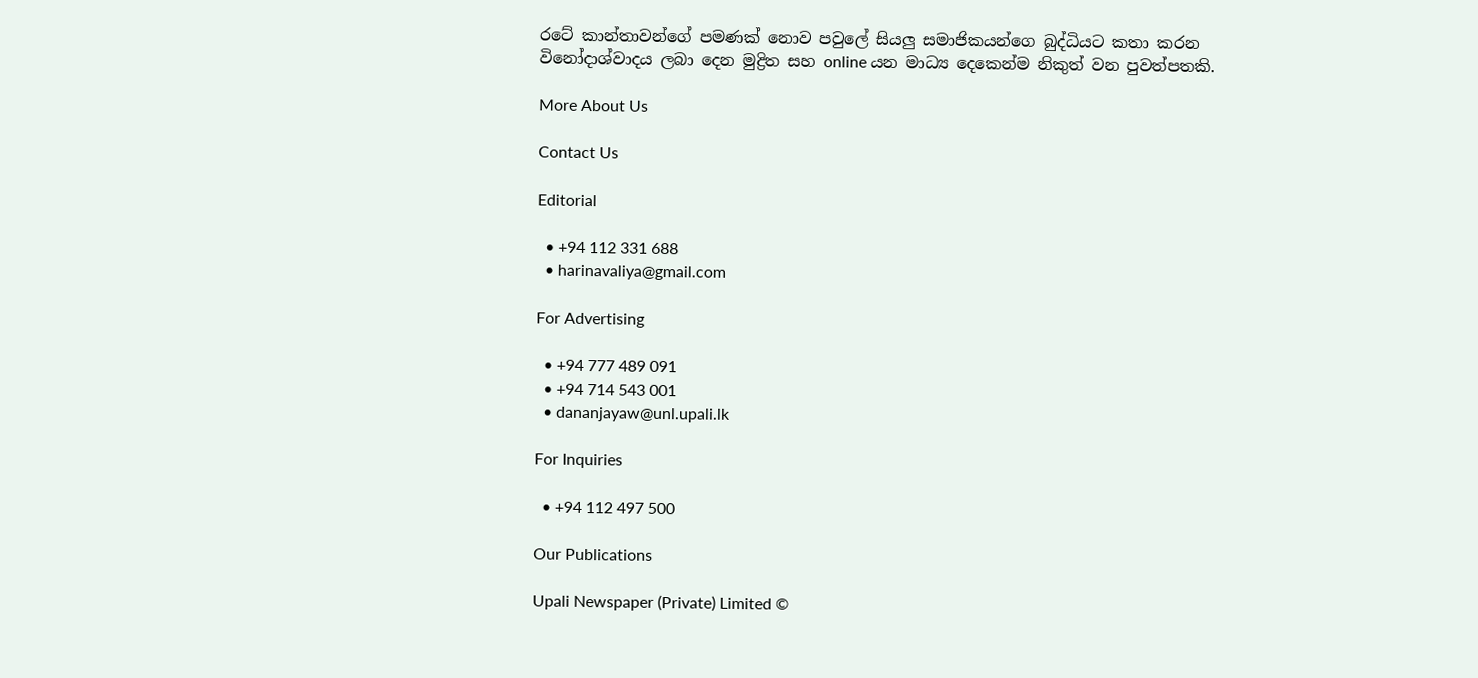රටේ කාන්තාවන්ගේ පමණක් නොව පවුලේ සියලු සමාජිකයන්ගෙ බුද්ධියට කතා කරන විනෝදාශ්වාදය ලබා දෙන මුද්‍රිත සහ online යන මාධ්‍ය දෙකෙන්ම නිකුත් වන පුවත්පතකි.

More About Us

Contact Us

Editorial

  • +94 112 331 688
  • harinavaliya@gmail.com

For Advertising

  • +94 777 489 091
  • +94 714 543 001
  • dananjayaw@unl.upali.lk

For Inquiries

  • +94 112 497 500

Our Publications

Upali Newspaper (Private) Limited ©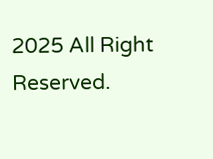2025 All Right Reserved.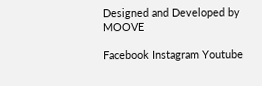Designed and Developed by MOOVE

Facebook Instagram Youtube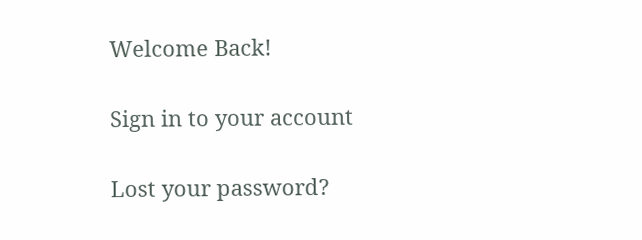Welcome Back!

Sign in to your account

Lost your password?